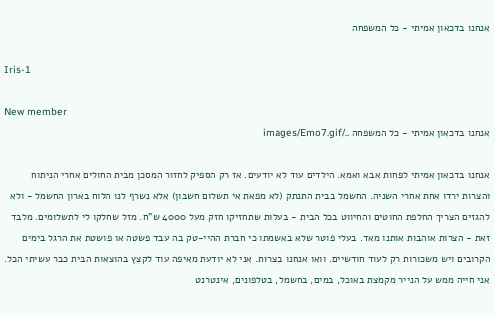אנחנו בדכאון אמיתי - כל המשפחה

Iris-1

New member
אנחנו בדכאון אמיתי - כל המשפחה ../images/Emo7.gif

אנחנו בדכאון אמיתי לפחות אבא ואמא. הילדים עוד לא יודעים. אז רק הספיק לחזור המסכן מבית החולים אחרי הניתוח והצרות ירדו אחת אחרי השניה. החשמל בבית התנתק (לא מפאת אי תשלום חשבון) אלא נשרף לנו הלוח בארון החשמל - ולא להגזים הצריך החלפת החוטים והחיווט בכל הבית - בעלות שתחזיקו חזק מעל 4000 ש"ח. מזל שחלקו לי לתשלומים. מלבד זאת - הצרות אוהבות אותנו מאד. בעלי פוטר שלא באשמתו כי חברת ההיי-טק בה עבד פשטה או פושטת את הרגל בימים הקרובים ויש משכורות רק לעוד חודשיים. וואו אנחנו בצרות. אני לא יודעת מאיפה עוד לקצץ בהוצאות הבית כבר עשיתי הכל. אני חייה ממש על הנייר מקמצת באוכל, במים, בחשמל, בטלפונים, אינטרנט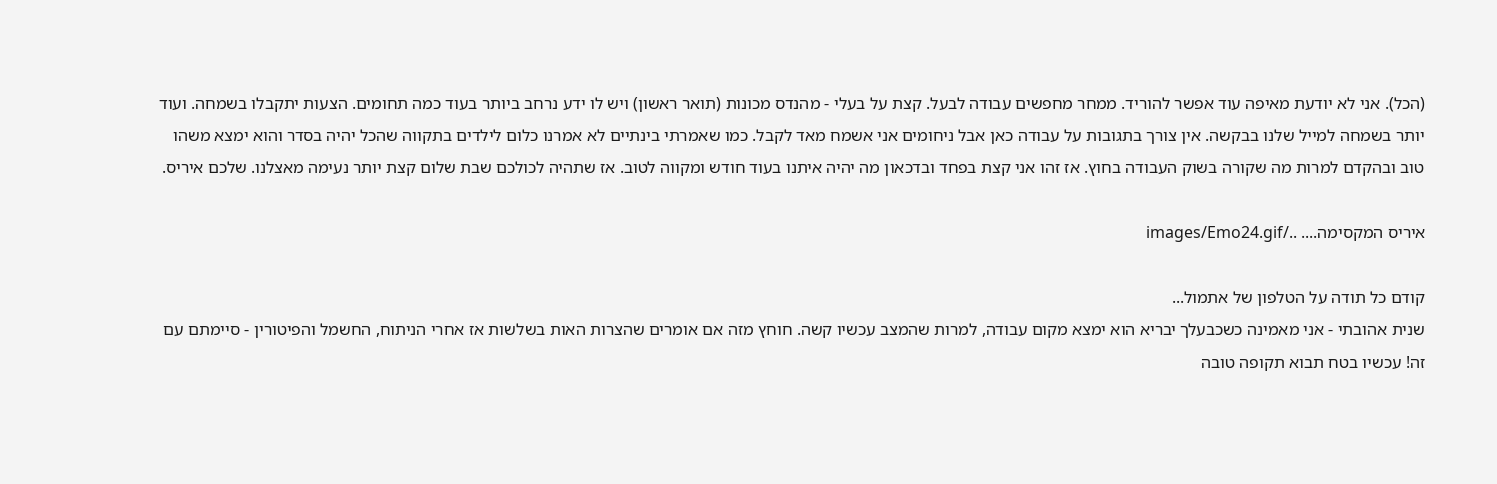(הכל). אני לא יודעת מאיפה עוד אפשר להוריד. ממחר מחפשים עבודה לבעל. קצת על בעלי - מהנדס מכונות (תואר ראשון) ויש לו ידע נרחב ביותר בעוד כמה תחומים. הצעות יתקבלו בשמחה. ועוד יותר בשמחה למייל שלנו בבקשה. אין צורך בתגובות על עבודה כאן אבל ניחומים אני אשמח מאד לקבל. כמו שאמרתי בינתיים לא אמרנו כלום לילדים בתקווה שהכל יהיה בסדר והוא ימצא משהו טוב ובהקדם למרות מה שקורה בשוק העבודה בחוץ. אז זהו אני קצת בפחד ובדכאון מה יהיה איתנו בעוד חודש ומקווה לטוב. אז שתהיה לכולכם שבת שלום קצת יותר נעימה מאצלנו. שלכם איריס.

איריס המקסימה.... ../images/Emo24.gif

קודם כל תודה על הטלפון של אתמול...
שנית אהובתי - אני מאמינה כשכבעלך יבריא הוא ימצא מקום עבודה, למרות שהמצב עכשיו קשה. חוחץ מזה אם אומרים שהצרות האות בשלשות אז אחרי הניתוח, החשמל והפיטורין - סיימתם עם זה! עכשיו בטח תבוא תקופה טובה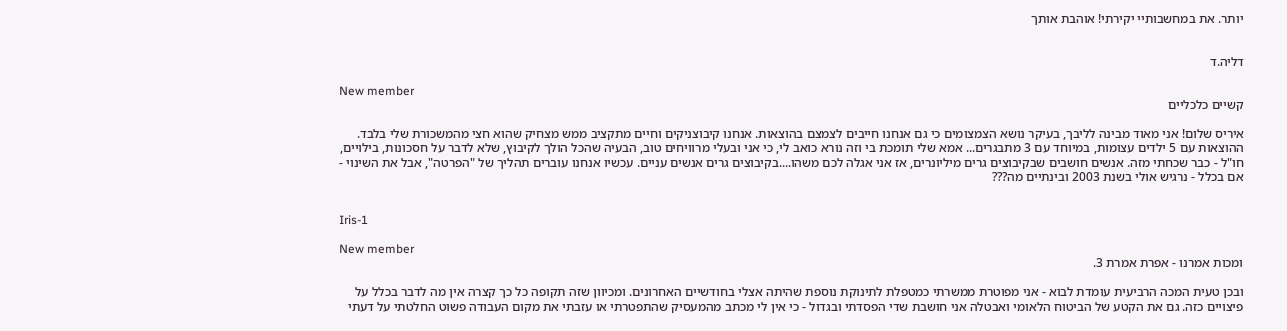יותר. את במחשבותיי יקירתי! אוהבת אותך


דליה.ד

New member
קשיים כלכליים

איריס שלום! אני מאוד מבינה לליבך, בעיקר נושא הצמצומים כי גם אנחנו חייבים לצמצם בהוצאות. אנחנו קיבוצניקים וחיים מתקציב ממש מצחיק שהוא חצי מהמשכורת שלי בלבד. ההוצאות עם 5 ילדים עצומות, במיוחד עם 3 מתבגרים... אמא שלי תומכת בי וזה נורא כואב לי, כי אני ובעלי מרוויחים טוב, הבעיה שהכל הולך לקיבוץ, שלא לדבר על חסכונות, בילויים, חו"ל - כבר שכחתי מזה. אנשים חושבים שבקיבוצים גרים מיליונרים, אז אני אגלה לכם משהו....בקיבוצים גרים אנשים עניים. עכשיו אנחנו עוברים תהליך של "הפרטה", אבל את השינוי - אם בכלל - נרגיש אולי בשנת 2003 ובינתיים מה???


Iris-1

New member
ומכות אמרנו - אפרת אמרת 3.

ובכן טעית המכה הרביעית עומדת לבוא - אני מפוטרת ממשרתי כמטפלת לתינוקת נוספת שהיתה אצלי בחודשיים האחרונים. ומכיוון שזה תקופה כל כך קצרה אין מה לדבר בכלל על פיצויים כזה. גם את הקטע של הביטוח הלאומי ואבטלה אני חושבת שדי הפסדתי ובגדול - כי אין לי מכתב מהמעסיק שהתפטרתי או עזבתי את מקום העבודה פשוט החלטתי על דעתי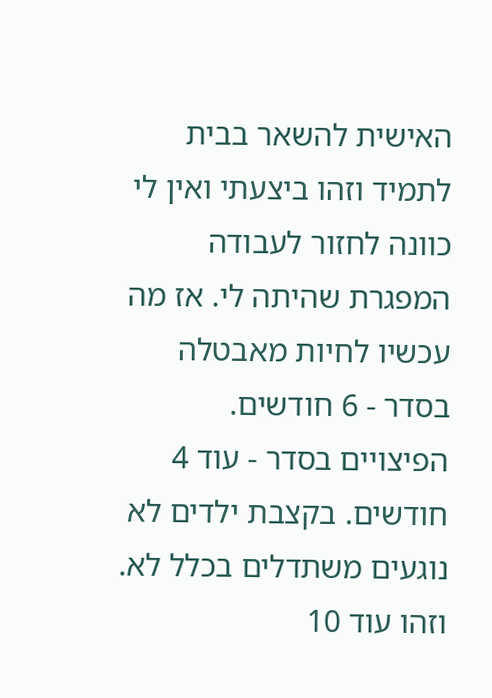האישית להשאר בבית לתמיד וזהו ביצעתי ואין לי כוונה לחזור לעבודה המפגרת שהיתה לי. אז מה עכשיו לחיות מאבטלה בסדר - 6 חודשים. הפיצויים בסדר - עוד 4 חודשים. בקצבת ילדים לא נוגעים משתדלים בכלל לא. וזהו עוד 10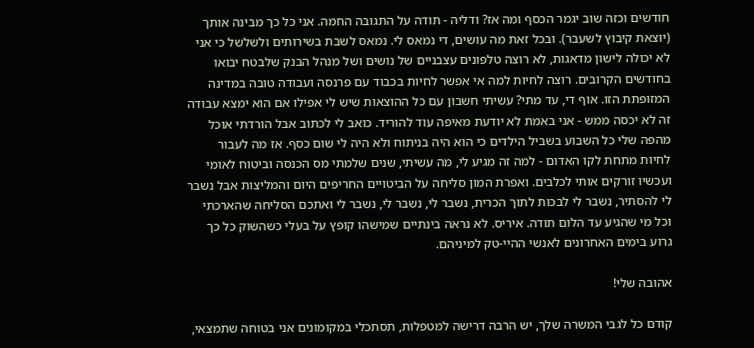חודשים וכזה שוב יגמר הכסף ומה אז? ודליה - תודה על התגובה החמה. אני כל כך מבינה אותך (יוצאת קיבוץ לשעבר). ובכל זאת מה עושים, די נמאס לי. נמאס לשבת בשירותים ולשלשל כי אני לא יכולה לישון מדאגות, לא רוצה טלפונים עצבניים של נושים ושל מנהל הבנק שלבטח יבואו בחודשים הקרובים. רוצה לחיות למה אי אפשר לחיות בכבוד עם פרנסה ועבודה טובה במדינה המזופתת הזו. אוף די, עד מתי? עשיתי חשבון עם כל ההוצאות שיש לי אפילו אם הוא ימצא עבודה זה לא יכסה ממש - אני באמת לא יודעת מאיפה עוד להוריד. כואב לי לכתוב אבל הורדתי אוכל מהפה שלי כל השבוע בשביל הילדים כי הוא היה בניתוח ולא היה לי שום כסף. אז מה לעבור לחיות מתחת לקו האדום - למה זה מגיע לי, מה עשיתי, שנים שלמתי מס הכנסה וביטוח לאומי ועכשיו זורקים אותי לכלבים. ואפרת המון סליחה על הביטויים החריפים היום והמליצות אבל נשבר לי להסתיר, נשבר לי לבכות לתוך הכרית, נשבר לי, נשבר לי, נשבר לי ואתכם הסליחה שהארכתי וכל מי שהגיע עד הלום תודה. איריס. לא נראה בינתיים שמישהו קופץ על בעלי כשהשוק כל כך גרוע בימים האחרונים לאנשי ההיי-טק למיניהם.

אהובה שלי!

קודם כל לגבי המשרה שלך, יש הרבה דרישה למטפלות, תסתכלי במקומונים אני בטוחה שתמצאי,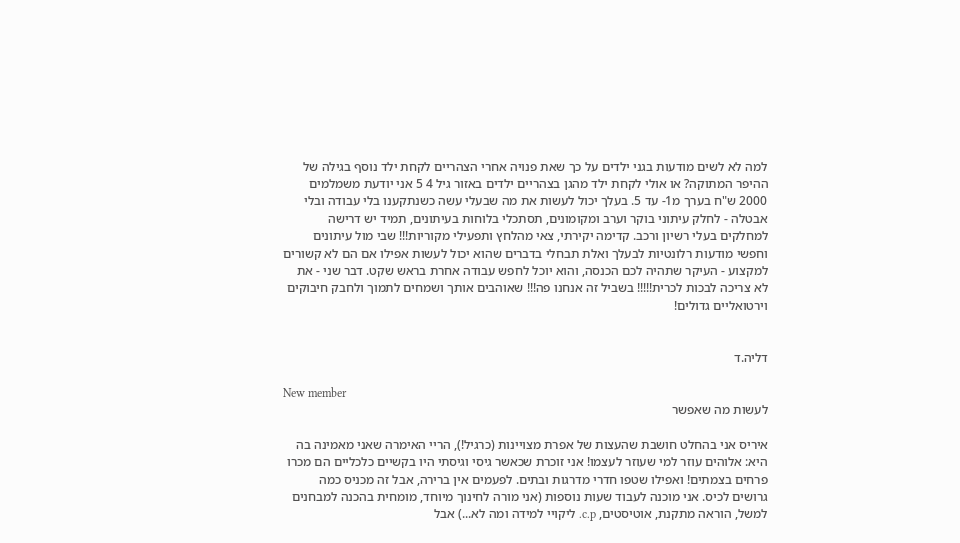למה לא לשים מודעות בגני ילדים על כך שאת פנויה אחרי הצהריים לקחת ילד נוסף בגילה של ההיפר המתוקה? או אולי לקחת ילד מהגן בצהריים ילדים באזור גיל 4 5 אני יודעת משמלמים 2000 ש"ח בערך מ1- עד 5. בעלך יכול לעשות את מה שבעלי עשה כשנתקענו בלי עבודה ובלי אבטלה - לחלק עיתוני בוקר וערב ומקומונים, תסתכלי בלוחות בעיתונים, תמיד יש דרישה למחלקים בעלי רשיון ורכב. קדימה יקירתי, צאי מהלחץ ותפעילי מקוריות!!! שבי מול עיתונים וחפשי מודעות רלונטיות לבעלך ואלת תבחלי בדברים שהוא יכול לעשות אפילו אם הם לא קשורים למקצוע - העיקר שתהיה לכם הכנסה, והוא יוכל לחפש עבודה אחרת בראש שקט. דבר שני - את לא צריכה לבכות לכרית!!!!! בשביל זה אנחנו פה!!! שאוהבים אותך ושמחים לתמוך ולחבק חיבוקים וירטואליים גדולים!


דליה.ד

New member
לעשות מה שאפשר

איריס אני בהחלט חושבת שהעצות של אפרת מצויינות (כרגיל!), הריי האימרה שאני מאמינה בה היא: אלוהים עוזר למי שעוזר לעצמו! אני זוכרת שכאשר גיסי וגיסתי היו בקשיים כלכליים הם מכרו פרחים בצמתים! ואפילו שטפו חדרי מדרגות ובתים. לפעמים אין ברירה, אבל זה מכניס כמה גרושים לכיס. אני מוכנה לעבוד שעות נוספות (אני מורה לחינוך מיוחד, מומחית בהכנה למבחנים למשל, הוראה מתקנת, אוטיסטים, c.p. ליקויי למידה ומה לא...) אבל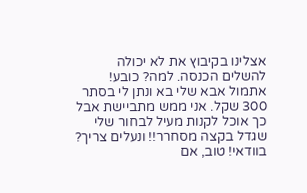אצלינו בקיבוץ את לא יכולה להשלים הכנסה. למה? כובע! אתמול אבא שלי בא ונתן לי בסתר 300 שקל. אני ממש מתביישת אבל כך אוכל לקנות מעיל לבחור שלי שגדל בקצה מסחרר!! ונעלים צריך? בוודאי! טוב, אם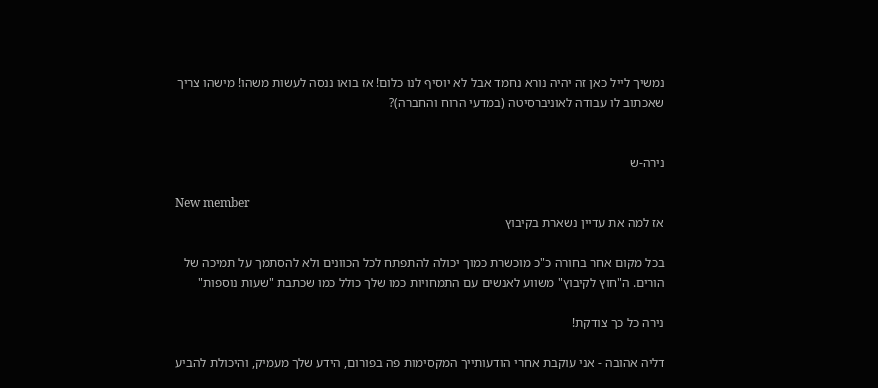נמשיך לייל כאן זה יהיה נורא נחמד אבל לא יוסיף לנו כלום! אז בואו ננסה לעשות משהו! מישהו צריך שאכתוב לו עבודה לאוניברסיטה (במדעי הרוח והחברה)?


נירה-ש

New member
אז למה את עדיין נשארת בקיבוץ

בכל מקום אחר בחורה כ"כ מוכשרת כמוך יכולה להתפתח לכל הכוונים ולא להסתמך על תמיכה של הורים. ה"חוץ לקיבוץ" משווע לאנשים עם התמחויות כמו שלך כולל כמו שכתבת "שעות נוספות"

נירה כל כך צודקת!

דליה אהובה - אני עוקבת אחרי הודעותייך המקסימות פה בפורום, הידע שלך מעמיק, והיכולת להביע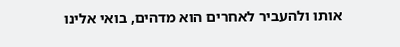אותו ולהעביר לאחרים הוא מדהים, בואי אלינו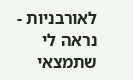לאורבניות - נראה לי שתמצאי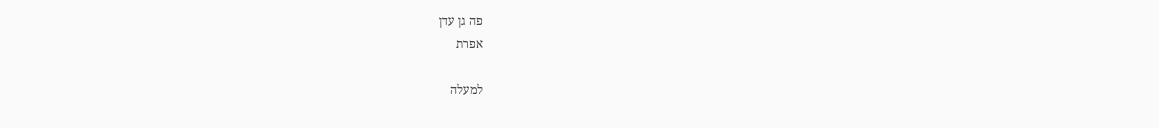פה גן עדן
אפרת

למעלה